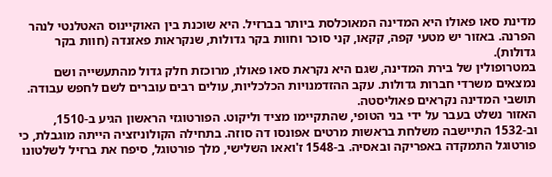מדינת סאו פאולו היא המדינה המאוכלסת ביותר בברזיל. היא שוכנת בין האוקיינוס האטלנטי לנהר הפרנה. באזור יש מטעי קפה, קקאו, קני סוכר וחוות בקר גדולות, שנקראות פאזנדה (חוות בקר גדולות).
במטרופולין של בירת המדינה, שגם היא נקראת סאו פאולו, מרוכזת חלק גדול מהתעשייה ושם נמצאים משרדי חברות גדולות. עקב ההזדמנויות הכלכליות, עולים רבים עוברים לשם לחפש עבודה. תושבי המדינה נקראים פאוליסטה.
האזור נשלט בעבר על ידי בני הטופי, שהתקיימו מציד וליקוט. הפורטוגזי הראשון הגיע ב-1510, וב-1532 התיישבה משלחת בראשות מרטים אפונסו דה סוזה. בתחילה הקולוניזציה הייתה מוגבלת, כי פורטוגל התמקדה באפריקה ובאסיה. ב-1548 ז'ואאו השלישי, מלך פורטוגל, סיפח את ברזיל לשלטונו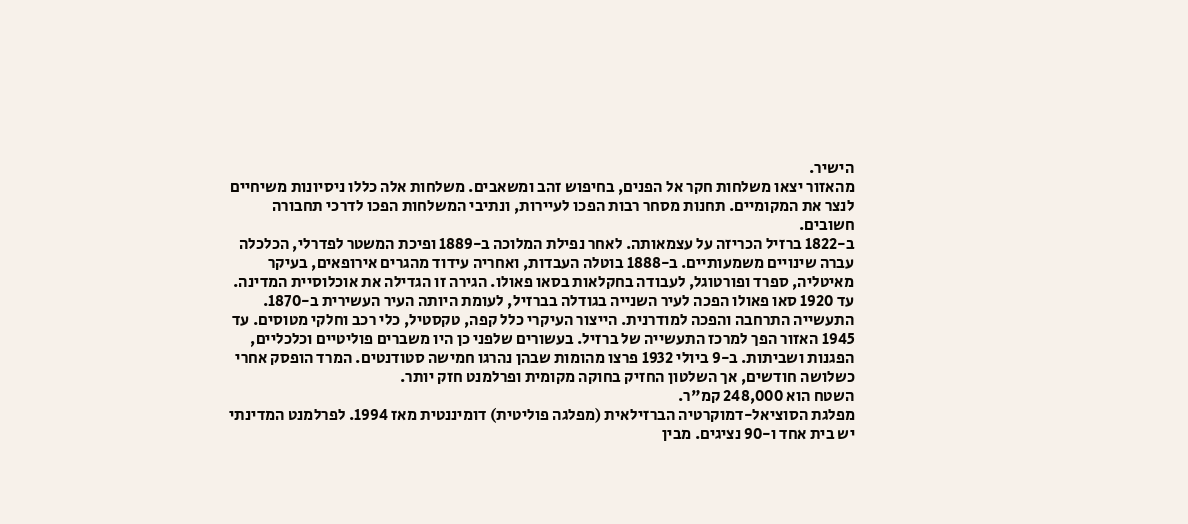הישיר.
מהאזור יצאו משלחות חקר אל הפנים, בחיפוש זהב ומשאבים. משלחות אלה כללו ניסיונות משיחיים לנצר את המקומיים. תחנות מסחר רבות הפכו לעיירות, ונתיבי המשלחות הפכו לדרכי תחבורה חשובים.
ב-1822 ברזיל הכריזה על עצמאותה. לאחר נפילת המלוכה ב-1889 ופיכת המשטר לפדרלי, הכלכלה עברה שינויים משמעותיים. ב-1888 בוטלה העבדות, ואחריה עידוד מהגרים אירופאים, בעיקר מאיטליה, ספרד ופורטוגל, לעבודה בחקלאות בסאו פאולו. הגירה זו הגדילה את אוכלוסיית המדינה. עד 1920 סאו פאולו הפכה לעיר השנייה בגודלה בברזיל, לעומת היותה העיר העשירית ב-1870.
התעשייה התרחבה והפכה למודרנית. הייצור העיקרי כלל קפה, טקסטיל, כלי רכב וחלקי מטוסים. עד 1945 האזור הפך למרכז התעשייה של ברזיל. בעשורים שלפני כן היו משברים פוליטיים וכלכליים, הפגנות ושביתות. ב-9 ביולי 1932 פרצו מהומות שבהן נהרגו חמישה סטודנטים. המרד הופסק אחרי כשלושה חודשים, אך השלטון החזיק בחוקה מקומית ופרלמנט חזק יותר.
השטח הוא 248,000 קמ"ר.
מפלגת הסוציאל-דמוקרטיה הברזילאית (מפלגה פוליטית) דומיננטית מאז 1994. לפרלמנט המדינתי יש בית אחד ו-90 נציגים. מבין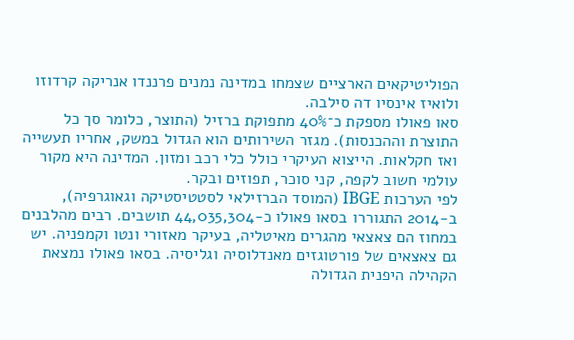הפוליטיקאים הארציים שצמחו במדינה נמנים פרננדו אנריקה קרדוזו ולואיז אינסיו דה סילבה.
סאו פאולו מספקת כ־40% מתפוקת ברזיל (התוצר, כלומר סך כל התוצרת וההכנסות). מגזר השירותים הוא הגדול במשק, אחריו תעשייה ואז חקלאות. הייצוא העיקרי כולל כלי רכב ומזון. המדינה היא מקור עולמי חשוב לקפה, קני סוכר, תפוזים ובקר.
לפי הערכות IBGE (המוסד הברזילאי לסטטיסטיקה וגאוגרפיה), ב-2014 התגוררו בסאו פאולו כ-44,035,304 תושבים. רבים מהלבנים במחוז הם צאצאי מהגרים מאיטליה, בעיקר מאזורי ונטו וקמפניה. יש גם צאצאים של פורטוגזים מאנדלוסיה וגליסיה. בסאו פאולו נמצאת הקהילה היפנית הגדולה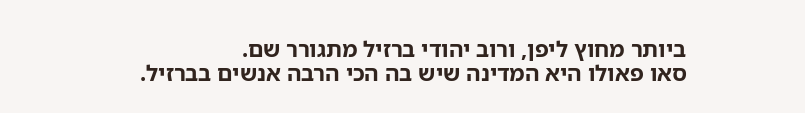ביותר מחוץ ליפן, ורוב יהודי ברזיל מתגורר שם.
סאו פאולו היא המדינה שיש בה הכי הרבה אנשים בברזיל.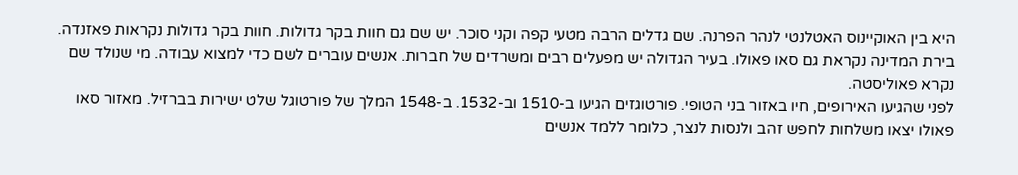היא בין האוקיינוס האטלנטי לנהר הפרנה. שם גדלים הרבה מטעי קפה וקני סוכר. יש שם גם חוות בקר גדולות. חוות בקר גדולות נקראות פאזנדה.
בירת המדינה נקראת גם סאו פאולו. בעיר הגדולה יש מפעלים רבים ומשרדים של חברות. אנשים עוברים לשם כדי למצוא עבודה. מי שנולד שם נקרא פאוליסטה.
לפני שהגיעו האירופים, חיו באזור בני הטופי. פורטוגזים הגיעו ב-1510 וב-1532. ב-1548 המלך של פורטוגל שלט ישירות בברזיל. מאזור סאו פאולו יצאו משלחות לחפש זהב ולנסות לנצר, כלומר ללמד אנשים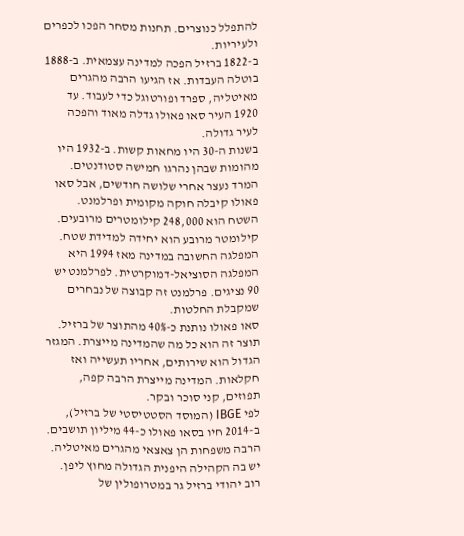להתפלל כנוצרים. תחנות מסחר הפכו לכפרים ולעיריות.
ב-1822 ברזיל הפכה למדינה עצמאית. ב-1888 בוטלה העבדות. אז הגיעו הרבה מהגרים מאיטליה, ספרד ופורטוגל כדי לעבוד. עד 1920 העיר סאו פאולו גדלה מאוד והפכה לעיר גדולה.
בשנות ה-30 היו מחאות קשות. ב-1932 היו מהומות שבהן נהרגו חמישה סטודנטים. המרד נעצר אחרי שלושה חודשים, אבל סאו פאולו קיבלה חוקה מקומית ופרלמנט.
השטח הוא 248,000 קילומטרים מרובעים. קילומטר מרובע הוא יחידה למדידת שטח.
המפלגה החשובה במדינה מאז 1994 היא המפלגה הסוציאל-דמוקרטית. לפרלמנט יש 90 נציגים. פרלמנט זה קבוצה של נבחרים שמקבלת החלטות.
סאו פאולו נותנת כ-40% מהתוצר של ברזיל. תוצר זה הוא כל מה שהמדינה מייצרת. המגזר הגדול הוא שירותים, אחריו תעשייה ואז חקלאות. המדינה מייצרת הרבה קפה, תפוזים, קני סוכר ובקר.
לפי IBGE (המוסד הסטטיסטי של ברזיל), ב-2014 חיו בסאו פאולו כ-44 מיליון תושבים. הרבה משפחות הן צאצאי מהגרים מאיטליה. יש בה הקהילה היפנית הגדולה מחוץ ליפן. רוב יהודי ברזיל גר במטרופולין של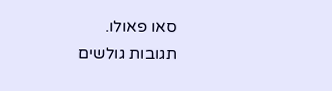סאו פאולו.
תגובות גולשים